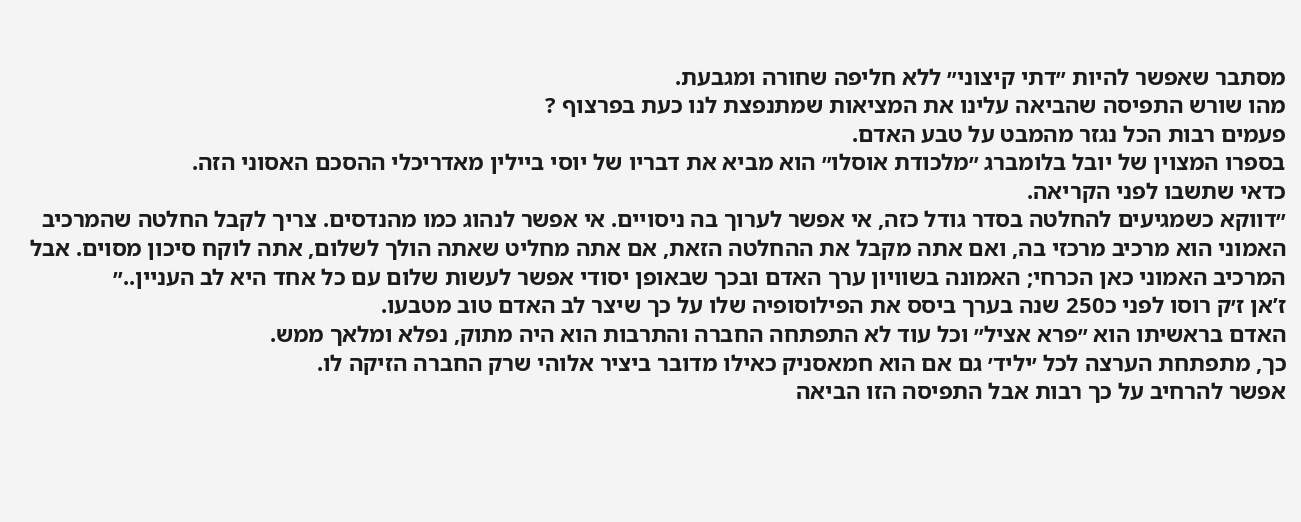מסתבר שאפשר להיות ״דתי קיצוני״ ללא חליפה שחורה ומגבעת.
מהו שורש התפיסה שהביאה עלינו את המציאות שמתנפצת לנו כעת בפרצוף ?
פעמים רבות הכל נגזר מהמבט על טבע האדם.
בספרו המצוין של יובל בלומברג ״מלכודת אוסלו״ הוא מביא את דבריו של יוסי ביילין מאדריכלי ההסכם האסוני הזה.
כדאי שתשבו לפני הקריאה.
״דווקא כשמגיעים להחלטה בסדר גודל כזה, אי אפשר לערוך בה ניסויים. אי אפשר לנהוג כמו מהנדסים. צריך לקבל החלטה שהמרכיב האמוני הוא מרכיב מרכזי בה, ואם אתה מקבל את ההחלטה הזאת, אם אתה מחליט שאתה הולך לשלום, אתה לוקח סיכון מסוים. אבל המרכיב האמוני כאן הכרחי; האמונה בשוויון ערך האדם ובכך שבאופן יסודי אפשר לעשות שלום עם כל אחד היא לב העניין..״
ז’אן ז׳ק רוסו לפני כ250 שנה בערך ביסס את הפילוסופיה שלו על כך שיצר לב האדם טוב מטבעו.
האדם בראשיתו הוא ״פרא אציל״ וכל עוד לא התפתחה החברה והתרבות הוא היה מתוק, נפלא ומלאך ממש.
כך, מתפתחת הערצה לכל ׳יליד׳ גם אם הוא חמאסניק כאילו מדובר ביציר אלוהי שרק החברה הזיקה לו.
אפשר להרחיב על כך רבות אבל התפיסה הזו הביאה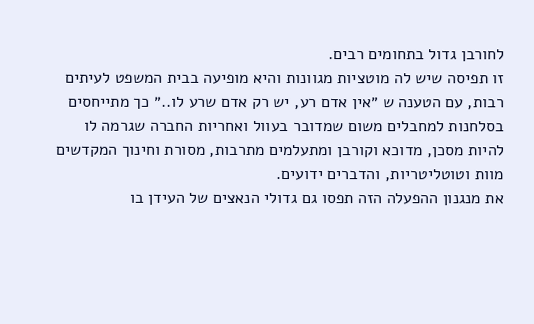לחורבן גדול בתחומים רבים.
זו תפיסה שיש לה מוטציות מגוונות והיא מופיעה בבית המשפט לעיתים רבות, עם הטענה ש ״אין אדם רע, יש רק אדם שרע לו..״ כך מתייחסים בסלחנות למחבלים משום שמדובר בעוול ואחריות החברה שגרמה לו להיות מסכן, מדוכא וקורבן ומתעלמים מתרבות, מסורת וחינוך המקדשים מוות וטוטליטריות, והדברים ידועים.
את מנגנון ההפעלה הזה תפסו גם גדולי הנאצים של העידן בו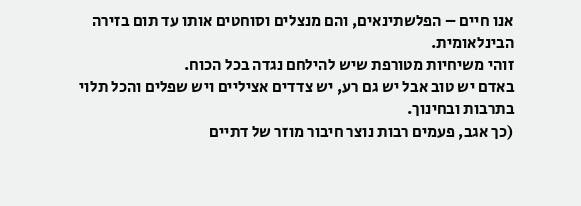אנו חיים – הפלשתינאים, והם מנצלים וסוחטים אותו עד תום בזירה הבינלאומית.
זוהי משיחיות מטורפת שיש להילחם נגדה בכל הכוח.
באדם יש טוב אבל יש גם רע, יש צדדים אציליים ויש שפלים והכל תלוי בתרבות ובחינוך.
(כך אגב, פעמים רבות נוצר חיבור מוזר של דתיים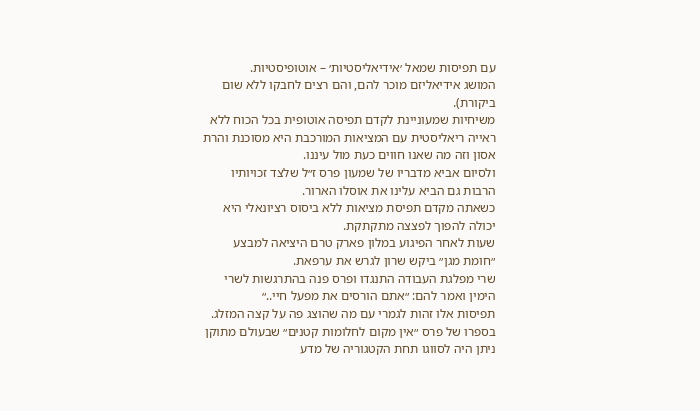עם תפיסות שמאל ׳אידיאליסטיות׳ – אוטופיסטיות.
המושג אידיאליזם מוכר להם, והם רצים לחבקו ללא שום ביקורת).
משיחיות שמעוניינת לקדם תפיסה אוטופית בכל הכוח ללא ראייה ריאליסטית עם המציאות המורכבת היא מסוכנת והרת אסון וזה מה שאנו חווים כעת מול עיננו.
ולסיום אביא מדבריו של שמעון פרס ז״ל שלצד זכויותיו הרבות גם הביא עלינו את אוסלו הארור.
כשאתה מקדם תפיסת מציאות ללא ביסוס רציונאלי היא יכולה להפוך לפצצה מתקתקת.
שעות לאחר הפיגוע במלון פארק טרם היציאה למבצע ״חומת מגן״ ביקש שרון לגרש את ערפאת.
שרי מפלגת העבודה התנגדו ופרס פנה בהתרגשות לשרי הימין ואמר להם: ״אתם הורסים את מפעל חיי..״
תפיסות אלו זהות לגמרי עם מה שהוצג פה על קצה המזלג.
בספרו של פרס ״אין מקום לחלומות קטנים״ שבעולם מתוקן ניתן היה לסווגו תחת הקטגוריה של מדע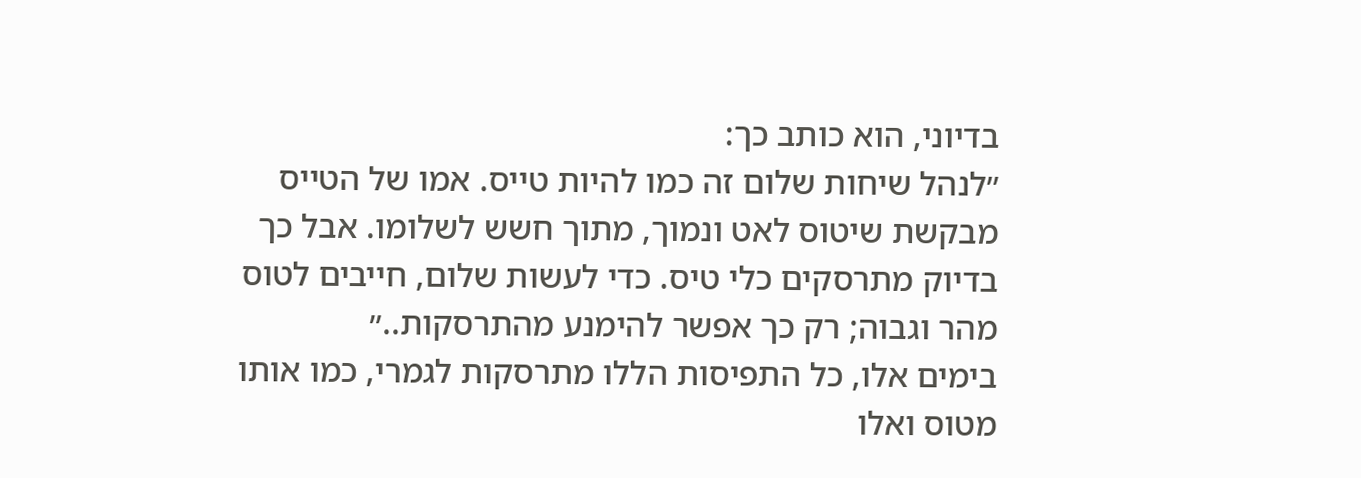בדיוני, הוא כותב כך:
״לנהל שיחות שלום זה כמו להיות טייס. אמו של הטייס מבקשת שיטוס לאט ונמוך, מתוך חשש לשלומו. אבל כך בדיוק מתרסקים כלי טיס. כדי לעשות שלום, חייבים לטוס מהר וגבוה; רק כך אפשר להימנע מהתרסקות..״
בימים אלו, כל התפיסות הללו מתרסקות לגמרי, כמו אותו מטוס ואלו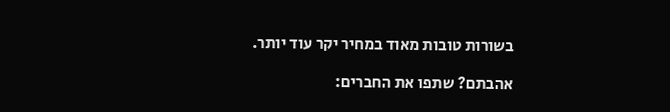בשורות טובות מאוד במחיר יקר עוד יותר.

אהבתם? שתפו את החברים: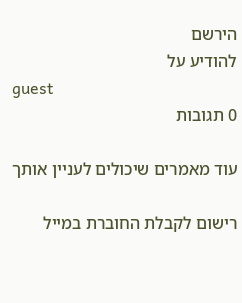הירשם
להודיע על
guest
0 תגובות

עוד מאמרים שיכולים לעניין אותך

רישום לקבלת החוברת במייל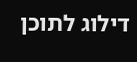דילוג לתוכן